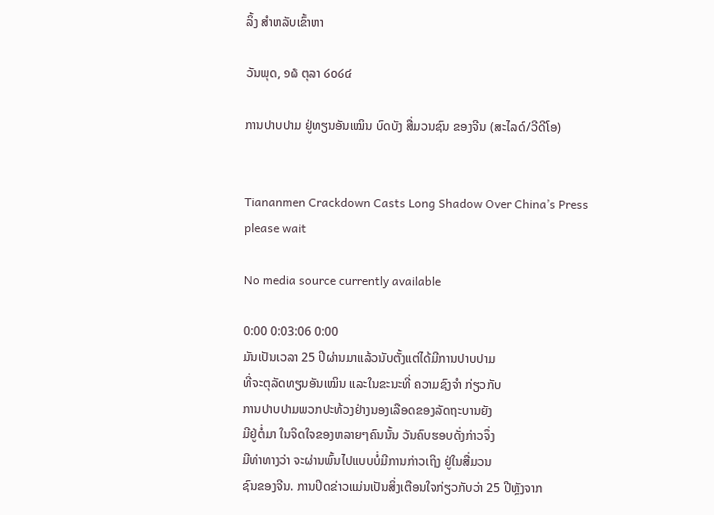ລິ້ງ ສຳຫລັບເຂົ້າຫາ

ວັນພຸດ, ໑໖ ຕຸລາ ໒໐໒໔

ການປາບປາມ ຢູ່ທຽນອັນເໝິນ ບົດບັງ ສື່ມວນຊົນ ຂອງຈີນ (ສະໄລດ໌/ວີດີໂອ)


Tiananmen Crackdown Casts Long Shadow Over China’s Press
please wait

No media source currently available

0:00 0:03:06 0:00
ມັນເປັນເວລາ 25 ປີຜ່ານມາແລ້ວນັບຕັ້ງແຕ່ໄດ້ມີການປາບປາມ
ທີ່ຈະຕຸລັດທຽນອັນເໝິນ ແລະໃນຂະນະທີ່ ຄວາມຊົງຈຳ ກ່ຽວກັບ
ການປາບປາມພວກປະທ້ວງຢ່າງນອງເລືອດຂອງລັດຖະບານຍັງ
ມີຢູ່ຕໍ່ມາ ໃນຈິດໃຈຂອງຫລາຍໆຄົນນັ້ນ ວັນຄົບຮອບດັ່ງກ່າວຈຶ່ງ
ມີທ່າທາງວ່າ ຈະຜ່ານພົ້ນໄປແບບບໍ່ມີການກ່າວເຖິງ ຢູ່ໃນສື່ມວນ
ຊົນຂອງຈີນ. ການປິດຂ່າວແມ່ນເປັນສິ່ງເຕືອນໃຈກ່ຽວກັບວ່າ 25 ປີຫຼັງຈາກ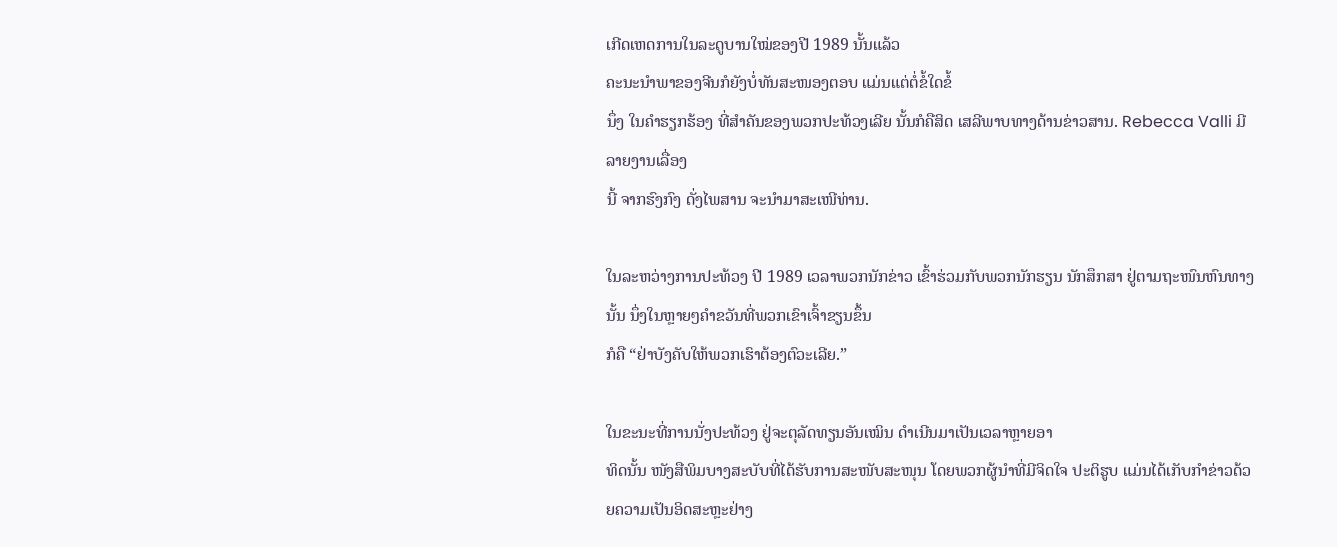ເກີດເຫດການໃນລະດູບານໃໝ່ຂອງປີ 1989 ນັ້ນແລ້ວ
ຄະນະນຳພາຂອງຈີນກໍຍັງບໍ່ທັນສະໜອງຕອບ ແມ່ນແຕ່ຕໍ່ຂໍ້ໃດຂໍ້
ນຶ່ງ ໃນຄຳຮຽກຮ້ອງ ທີ່ສຳຄັນຂອງພວກປະທ້ວງເລີຍ ນັ້ນກໍຄືສິດ ເສລີພາບທາງດ້ານຂ່າວສານ. Rebecca Valli ມີລາຍງານເລື່ອງ
ນີ້ ຈາກຮົງກົງ ດັ່ງໄພສານ ຈະນຳມາສະເໜີທ່ານ.

ໃນລະຫວ່າງການປະທ້ວງ ປີ 1989 ເວລາພວກນັກຂ່າວ ເຂົ້າຮ່ວມກັບພວກນັກຮຽນ ນັກສຶກສາ ຢູ່ຕາມຖະໜົນຫົນທາງນັ້ນ ນຶ່ງໃນຫຼາຍໆຄຳຂວັນທີ່ພວກເຂົາເຈົ້າຂຽນຂຶ້ນ
ກໍຄື “ຢ່າບັງຄັບໃຫ້ພວກເຮົາຕ້ອງຕົວະເລີຍ.”

ໃນຂະນະທີ່ການນັ່ງປະທ້ວງ ຢູ່ຈະຕຸລັດທຽນອັນເໝິນ ດຳເນີນມາເປັນເວລາຫຼາຍອາ
ທິດນັ້ນ ໜັງສືພິມບາງສະບັບທີ່ໄດ້ຮັບການສະໜັບສະໜຸນ ໂດຍພວກຜູ້ນຳທີ່ມີຈິດໃຈ ປະຕິຮູບ ແມ່ນໄດ້ເກັບກຳຂ່າວດ້ວຍຄວາມເປັນອິດສະຫຼະຢ່າງ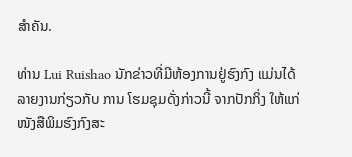ສຳຄັນ.

ທ່ານ Lui Ruishao ນັກຂ່າວທີ່ມີຫ້ອງການຢູ່ຮົງກົງ ແມ່ນໄດ້ລາຍງານກ່ຽວກັບ ການ ໂຮມຊຸມດັ່ງກ່າວນີ້ ຈາກປັກກິ່ງ ໃຫ້ແກ່ໜັງສືພິມຮົງກົງສະ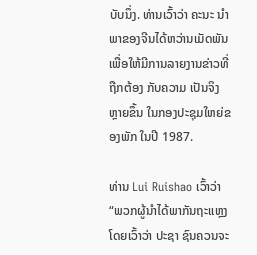ບັບນຶ່ງ. ທ່ານເວົ້າວ່າ ຄະນະ ນຳພາຂອງຈີນໄດ້ຫວ່ານເມັດພັນ ເພື່ອໃຫ້ມີການລາຍງານຂ່າວທີ່ຖືກຕ້ອງ ກັບຄວາມ ເປັນຈິງຫຼາຍຂຶ້ນ ໃນກອງປະຊຸມໃຫຍ່ຂອງພັກ ໃນປີ 1987.

ທ່ານ Lui Ruishao ເວົ້າວ່າ “ພວກຜູ້ນຳໄດ້ພາກັນຖະແຫຼງ ໂດຍເວົ້າວ່າ ປະຊາ ຊົນຄວນຈະ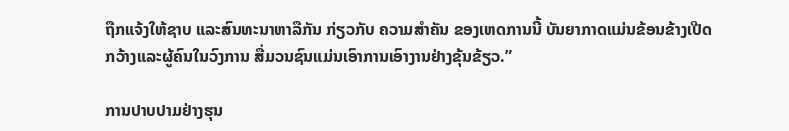ຖືກແຈ້ງໃຫ້ຊາບ ແລະສົນທະນາຫາລືກັນ ກ່ຽວກັບ ຄວາມສຳຄັນ ຂອງເຫດການນີ້ ບັນຍາກາດແມ່ນຂ້ອນຂ້າງເປີດກວ້າງແລະຜູ້ຄົນໃນວົງການ ສື່ມວນຊົນແມ່ນເອົາການເອົາງານຢ່າງຂຸ້ນຂ້ຽວ.”

ການປາບປາມຢ່າງຮຸນ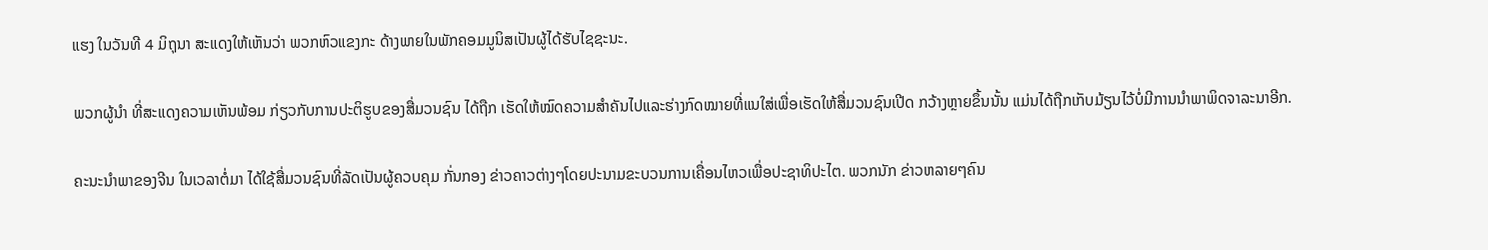ແຮງ ໃນວັນທີ 4 ມິຖຸນາ ສະແດງໃຫ້ເຫັນວ່າ ພວກຫົວແຂງກະ ດ້າງພາຍໃນພັກຄອມມູນິສເປັນຜູ້ໄດ້ຮັບໄຊຊະນະ.

ພວກຜູ້ນຳ ທີ່ສະແດງຄວາມເຫັນພ້ອມ ກ່ຽວກັບການປະຕິຮູບຂອງສື່ມວນຊົນ ໄດ້ຖືກ ເຮັດໃຫ້ໝົດຄວາມສຳຄັນໄປແລະຮ່າງກົດໝາຍທີ່ແນໃສ່ເພື່ອເຮັດໃຫ້ສື່ມວນຊົນເປີດ ກວ້າງຫຼາຍຂຶ້ນນັ້ນ ແມ່ນໄດ້ຖືກເກັບມ້ຽນໄວ້ບໍ່ມີການນຳພາພິດຈາລະນາອີກ.

ຄະນະນຳພາຂອງຈີນ ໃນເວລາຕໍ່ມາ ໄດ້ໃຊ້ສື່ມວນຊົນທີ່ລັດເປັນຜູ້ຄວບຄຸມ ກັ່ນກອງ ຂ່າວຄາວຕ່າງໆໂດຍປະນາມຂະບວນການເຄື່ອນໄຫວເພື່ອປະຊາທິປະໄຕ. ພວກນັກ ຂ່າວຫລາຍໆຄົນ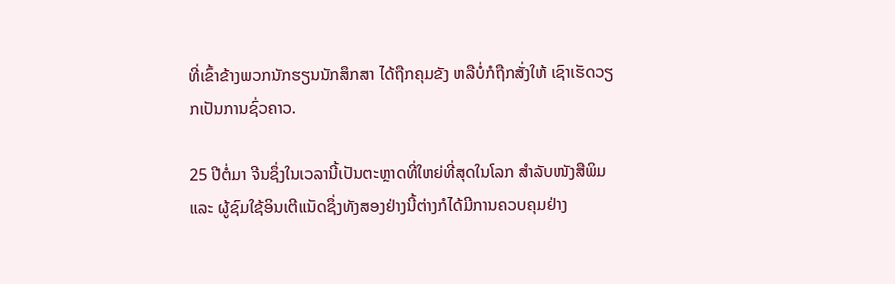ທີ່ເຂົ້າຂ້າງພວກນັກຮຽນນັກສຶກສາ ໄດ້ຖືກຄຸມຂັງ ຫລືບໍ່ກໍຖືກສັ່ງໃຫ້ ເຊົາເຮັດວຽກເປັນການຊົ່ວຄາວ.

25 ປີຕໍ່ມາ ຈີນຊຶ່ງໃນເວລານີ້ເປັນຕະຫຼາດທີ່ໃຫຍ່ທີ່ສຸດໃນໂລກ ສຳລັບໜັງສືພິມແລະ ຜູ້ຊົມໃຊ້ອິນເຕີແນັດຊຶ່ງທັງສອງຢ່າງນີ້ຕ່າງກໍໄດ້ມີການຄວບຄຸມຢ່າງ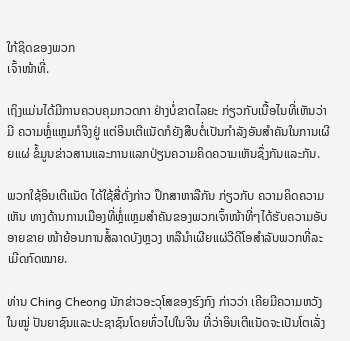ໃກ້ຊິດຂອງພວກ
ເຈົ້າໜ້າທີ່.

ເຖິງແມ່ນໄດ້ມີການຄວບຄຸມກວດກາ ຢ່າງບໍ່ຂາດໄລຍະ ກ່ຽວກັບເນື້ອໄນທີ່ເຫັນວ່າ ມີ ຄວາມຫຼໍ່ແຫຼມກໍຈິງຢູ່ ແຕ່ອິນເຕີແນັດກໍຍັງສືບຕໍ່ເປັນກຳລັງອັນສຳຄັນໃນການເຜີຍແຜ່ ຂໍ້ມູນຂ່າວສານແລະການແລກປ່ຽນຄວາມຄິດຄວາມເຫັນຊຶ່ງກັນແລະກັນ.

ພວກໃຊ້ອິນເຕີແນັດ ໄດ້ໃຊ້ສື່ດັ່ງກ່າວ ປຶກສາຫາລືກັນ ກ່ຽວກັບ ຄວາມຄິດຄວາມເຫັນ ທາງດ້ານການເມືອງທີ່ຫຼໍ່ແຫຼມສຳຄັນຂອງພວກເຈົ້າໜ້າທີ່ໆໄດ້ຮັບຄວາມອັບອາຍຂາຍ ໜ້າຍ້ອນການສໍ້ລາດບັງຫຼວງ ຫລືນຳເຜີຍແຜ່ວີດີໂອສຳລັບພວກທີ່ລະເມີດກົດໝາຍ.

ທ່ານ Ching Cheong ນັກຂ່າວອະວຸໂສຂອງຮົງກົງ ກ່າວວ່າ ເຄີຍມີຄວາມຫວັງໃນໝູ່ ປັນຍາຊົນແລະປະຊາຊົນໂດຍທົ່ວໄປໃນຈີນ ທີ່ວ່າອິນເຕີແນັດຈະເປັນໂຕເລັ່ງ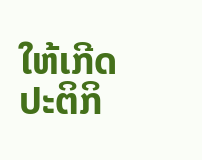ໃຫ້ເກີດ ປະຕິກິ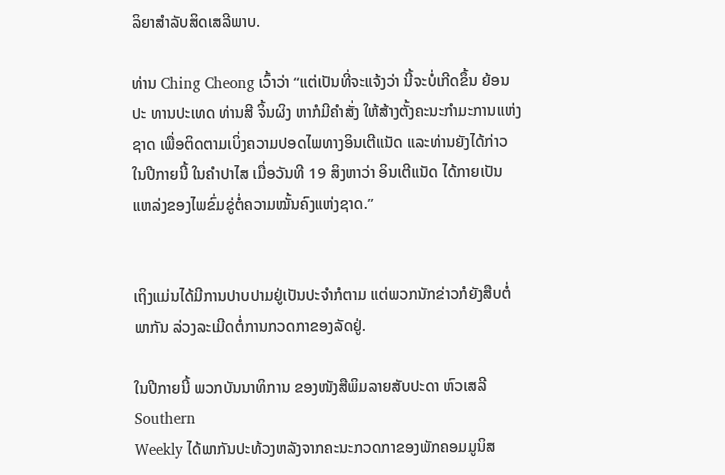ລິຍາສຳລັບສິດເສລີພາບ.

ທ່ານ Ching Cheong ເວົ້າວ່າ “ແຕ່ເປັນທີ່ຈະແຈ້ງວ່າ ນີ້ຈະບໍ່ເກີດຂຶ້ນ ຍ້ອນປະ ທານປະເທດ ທ່ານສີ ຈິ້ນຜິງ ຫາກໍມີຄຳສັ່ງ ໃຫ້ສ້າງຕັ້ງຄະນະກຳມະການແຫ່ງ
ຊາດ ເພື່ອຕິດຕາມເບິ່ງຄວາມປອດໄພທາງອິນເຕີແນັດ ແລະທ່ານຍັງໄດ້ກ່າວ ໃນປີກາຍນີ້ ໃນຄຳປາໄສ ເມື່ອວັນທີ 19 ສິງຫາວ່າ ອິນເຕີແນັດ ໄດ້ກາຍເປັນ ແຫລ່ງຂອງໄພຂົ່ມຂູ່ຕໍ່ຄວາມໝັ້ນຄົງແຫ່ງຊາດ.”


ເຖິງແມ່ນໄດ້ມີການປາບປາມຢູ່ເປັນປະຈຳກໍຕາມ ແຕ່ພວກນັກຂ່າວກໍຍັງສືບຕໍ່ພາກັນ ລ່ວງລະເມີດຕໍ່ການກວດກາຂອງລັດຢູ່.

ໃນປີກາຍນີ້ ພວກບັນນາທິການ ຂອງໜັງສືພິມລາຍສັບປະດາ ຫົວເສລີ Southern
Weekly ໄດ້ພາກັນປະທ້ວງຫລັງຈາກຄະນະກວດກາຂອງພັກຄອມມູນິສ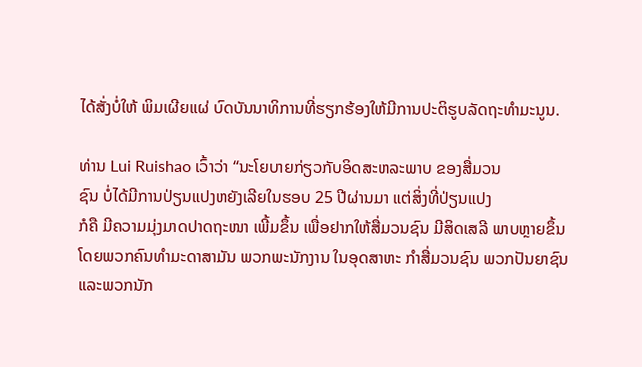ໄດ້ສັ່ງບໍ່ໃຫ້ ພິມເຜີຍແຜ່ ບົດບັນນາທິການທີ່ຮຽກຮ້ອງໃຫ້ມີການປະຕິຮູບລັດຖະທຳມະນູນ.

ທ່ານ Lui Ruishao ເວົ້າວ່າ “ນະໂຍບາຍກ່ຽວກັບອິດສະຫລະພາບ ຂອງສື່ມວນ
ຊົນ ບໍ່ໄດ້ມີການປ່ຽນແປງຫຍັງເລີຍໃນຮອບ 25 ປີຜ່ານມາ ແຕ່ສິ່ງທີ່ປ່ຽນແປງ
ກໍຄື ມີຄວາມມຸ່ງມາດປາດຖະໜາ ເພີ້ມຂຶ້ນ ເພື່ອຢາກໃຫ້ສື່ມວນຊົນ ມີສິດເສລີ ພາບຫຼາຍຂຶ້ນ ໂດຍພວກຄົນທຳມະດາສາມັນ ພວກພະນັກງານ ໃນອຸດສາຫະ ກຳສື່ມວນຊົນ ພວກປັນຍາຊົນ ແລະພວກນັກ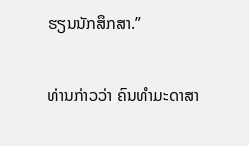ຮຽນນັກສຶກສາ.”


ທ່ານກ່າວວ່າ ຄົນທຳມະດາສາ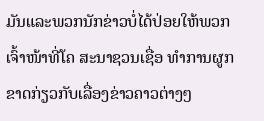ມັນແລະພວກນັກຂ່າວບໍ່ໄດ້ປ່ອຍໃຫ້ພວກເຈົ້າໜ້າທີ່ໂຄ ສະນາຊວນເຊື່ອ ທຳການຜູກຂາດກ່ຽວກັບເລື່ອງຂ່າວຄາວຕ່າງໆ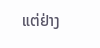ແຕ່ຢ່າງ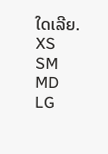ໃດເລີຍ.
XS
SM
MD
LG